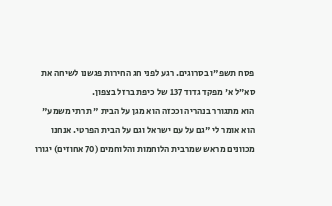פסח תשפ"ו בסרוגים. רגע לפני חג החירות פגשנו לשיחה את סא״ל א' מפקד גדוד 137 של כיפת ברזל בצפון.
הוא מתגורר בנהריה וככזה הוא מגן על הבית " תרתי משמע" הוא אומר לי "גם על עם ישראל וגם על הבית הפרטי. אנחנו מכוונים מראש שמרבית הלוחמות והלוחמים (70 אחוזים) יגורו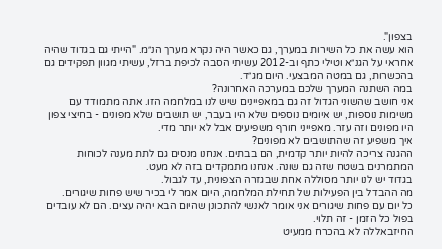בצפון".
הוא עשה את כל השירות במערך, גם כאשר היה נקרא מערך הנ״מ. "הייתי גם בגדוד שהיה אחראי על הגנ״א וטילי כתף וב-2012 עשיתי הסבה לכיפת ברזל, עשיתי מגוון תפקידים גם בהכשרות, גם במטה המבצעי. היום מג״ד.
במה השתנה המערך שלכם במערכה האחרונה?
אני חושב שהשוני הגדול זה גם במאפיינים שיש לנו במלחמה הזו. אתה מתמודד עם משימות נוספות, יש איומים נוספים שלא היו בעבר, יש תושבים שלא מפונים - בחיצי צפון היו מפונים וזה עזר. מאפייני חורף משפיעים אבל לא יותר מדי.
איך משפיע זה שהתושבים לא מפונים?
ההגנה צריכה להיות יותר קדמית, הם בבתים. אנחנו מנסים גם לתת מענה לכוחות המתמרנים בשטח שזה גם שונה. אנחנו מתמקדים בזה לא מעט.
בגדוד יש לנו יותר מסוללה אחת שבגזרה הצפונית, עד לגבול.
מה ההבדל בין הפעילות של תחילת המלחמה, היום אמר לי בכיר שיש פחות שיגורים.
כל יום עם פחות שיגורים אני אומר לאנשי להתכונן שהיום הבא יהיה עצים. הם לא עובדים בפול כל הזמן - זה תלוי.
החיזבאללה לא בהכרח ממעיט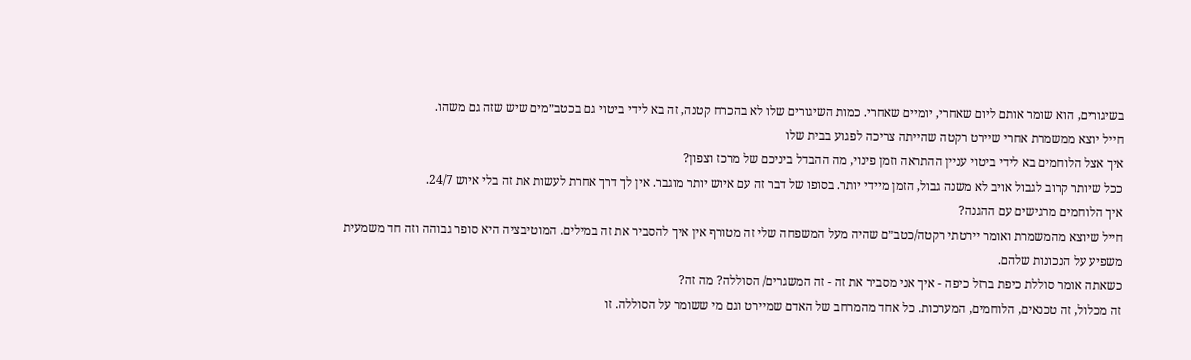בשיגורים, הוא שומר אותם ליום שאחרי, יומיים שאחרי. כמות השיגורים שלו לא בהכרח קטנה, זה בא לידי ביטוי גם בכטב״מים שיש שזה גם משהו.
חייל יוצא ממשמרת אחרי שיירט רקטה שהייתה צריכה לפגוע בבית שלו
איך אצל הלוחמים בא לידי ביטוי עניין ההתראה וזמן פינוי, מה ההבדל ביניכם של מרכז וצפון?
ככל שיותר קרוב לגבול אויב לא משנה גבול, הזמן מיידי יותר. בסופו של דבר זה עם איוש יותר מוגבר. אין לך דרך אחרת לעשות את זה בלי איוש 24/7.
איך הלוחמים מרגישים עם ההגנה?
חייל שיוצא מהמשמרת ואומר יירטתי רקטה/כטב״ם שהיה מעל המשפחה שלי זה מטורף אין איך להסביר את זה במילים. המוטיבציה היא סופר גבוהה וזה חד משמעית משפיע על הנכונות שלהם.
כשאתה אומר סוללת כיפת ברזל כיפה - איך אני מסביר את זה - זה המשגרים/ הסוללה? מה זה?
זה מכלול, זה טכנאים, הלוחמים, המערכות. כל אחד מהמרחב של האדם שמיירט וגם מי ששומר על הסוללה. זו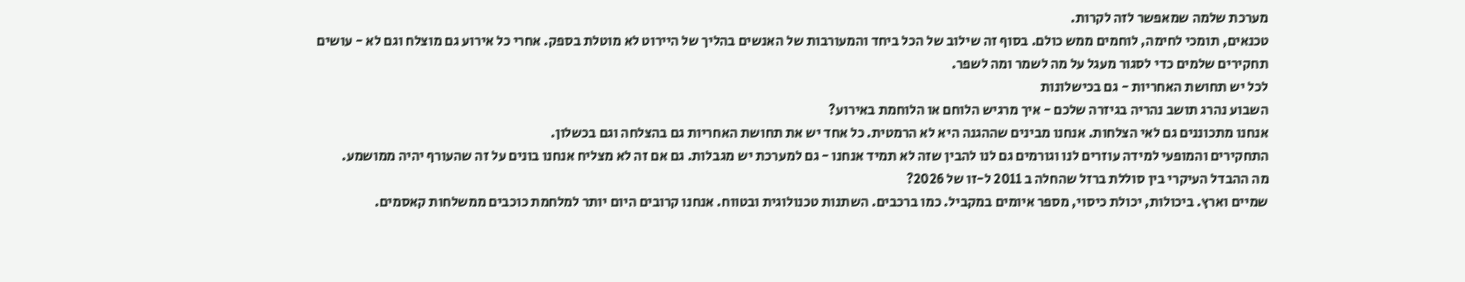מערכת שלמה שמאפשר לזה לקרות.
טכנאים, תומכי לחימה, לוחמים ממש כולם. בסוף זה שילוב של הכל ביחד והמעורבות של האנשים בהליך של היירוט לא מוטלת בספק. אחרי כל אירוע גם מוצלח וגם לא - עושים תחקירים שלמים כדי לסגור מעגל על מה לשמר ומה לשפר.
לכל יש תחושת האחריות - גם בכישלונות
השבוע נהרג תושב נהריה בגיזרה שלכם - איך מרגיש הלוחם או הלוחמת באירוע?
אנחנו מתכוננים גם לאי הצלחות. אנחנו מבינים שההגנה היא לא הרמטית. כל אחד יש את תחושת האחריות גם בהצלחה וגם בכשלון.
התחקירים והמופעי למידה עוזרים לנו וגורמים גם לנו להבין שזה לא תמיד אנחנו - גם למערכת יש מגבלות. גם אם זה לא מצליח אנחנו בונים על זה שהעורף יהיה ממושמע.
מה ההבדל העיקרי בין סוללת ברזל שהחלה ב 2011 ל-זו של 2026?
שמיים וארץ. ביכולות, יכולת כיסוי, מספר איומים במקביל. כמו ברכבים. השתנות טכנולוגית ובטווח. אנחנו קרובים היום יותר למלחמת כוכבים ממשלחות קאסמים.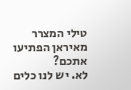טילי המצרר מאיראן הפתיעו אתכם?
לא. יש לנו כלים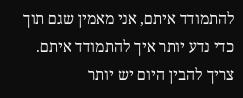להתמודד איתם, אני מאמין שגם תוך כדי נדע יותר איך להתמודד איתם.
צריך להבין היום יש יותר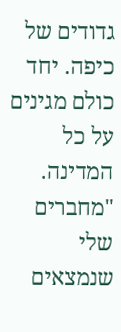גדודים של כיפה. יחד כולם מגינים על כל המדינה. "מחברים שלי שנמצאים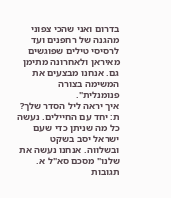בדרום ואני שהכי צפוני מהגנה של רחפנים ועד לרסיסי טילים שפוגשים מאיראן ולאחרונה מתימן גם. אנחנו מבצעים את המשימה בצורה פנומנלית".
איך יראה ליל הסדר שלך?
ת: יחד עם החיילים. נעשה כל מה שניתן כדי שעם ישראל יסב בשקט ובשלווה. אנחנו נעשה את שלנו" מסכם סא"ל א.
תגובות